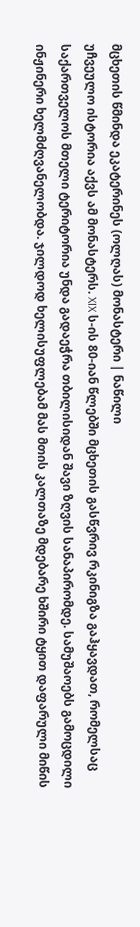მცხეთის წმინდა ეკატერინეს (ოლღას) მონასტერი | ნაწილი
უჩვეულო ისტორია აქვს ამ მონასტერს. XIX ს-ის 80-იან წლებში მცხეთის გასწვრივ რკინიგზა გაჰყავდათ, რომელსაც საქართველოს მთელი ტერიტორია უნდა გადაეჭრა თბილისიდან შავი ზღვის სანაპირომდე. სამუშაოებს გამოცდილი ინჟინერი ხელმძღვანელობდა. ჯილდოდ ხელისუფლებამ მას მთის კალთაზე მდებარე ხშირი ტყით დაფარული მიწის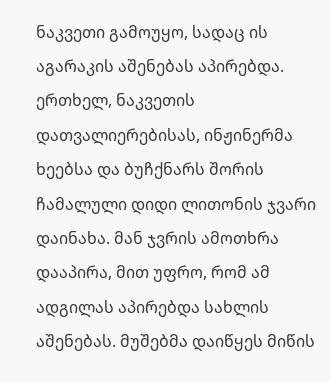ნაკვეთი გამოუყო, სადაც ის აგარაკის აშენებას აპირებდა. ერთხელ, ნაკვეთის დათვალიერებისას, ინჟინერმა ხეებსა და ბუჩქნარს შორის ჩამალული დიდი ლითონის ჯვარი დაინახა. მან ჯვრის ამოთხრა დააპირა, მით უფრო, რომ ამ ადგილას აპირებდა სახლის აშენებას. მუშებმა დაიწყეს მიწის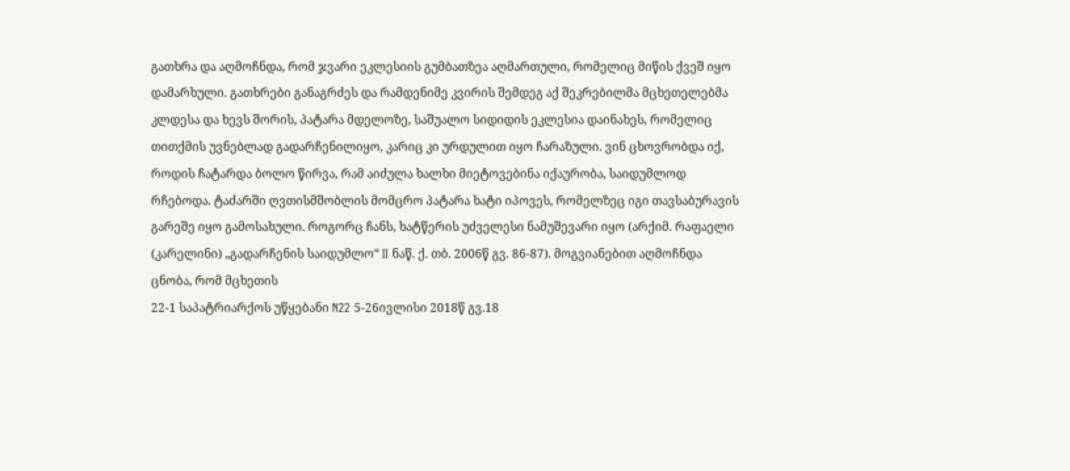გათხრა და აღმოჩნდა, რომ ჯვარი ეკლესიის გუმბათზეა აღმართული, რომელიც მიწის ქვეშ იყო დამარხული. გათხრები განაგრძეს და რამდენიმე კვირის შემდეგ აქ შეკრებილმა მცხეთელებმა კლდესა და ხევს შორის, პატარა მდელოზე, საშუალო სიდიდის ეკლესია დაინახეს, რომელიც თითქმის უვნებლად გადარჩენილიყო, კარიც კი ურდულით იყო ჩარაზული. ვინ ცხოვრობდა იქ, როდის ჩატარდა ბოლო წირვა, რამ აიძულა ხალხი მიეტოვებინა იქაურობა, საიდუმლოდ რჩებოდა. ტაძარში ღვთისმშობლის მომცრო პატარა ხატი იპოვეს, რომელზეც იგი თავსაბურავის გარეშე იყო გამოსახული. როგორც ჩანს, ხატწერის უძველესი ნამუშევარი იყო (არქიმ. რაფაელი (კარელინი) „გადარჩენის საიდუმლო“ II ნაწ. ქ. თბ. 2006წ გვ. 86-87). მოგვიანებით აღმოჩნდა ცნობა, რომ მცხეთის
22-1 საპატრიარქოს უწყებანი N22 5-26ივლისი 2018წ გვ.18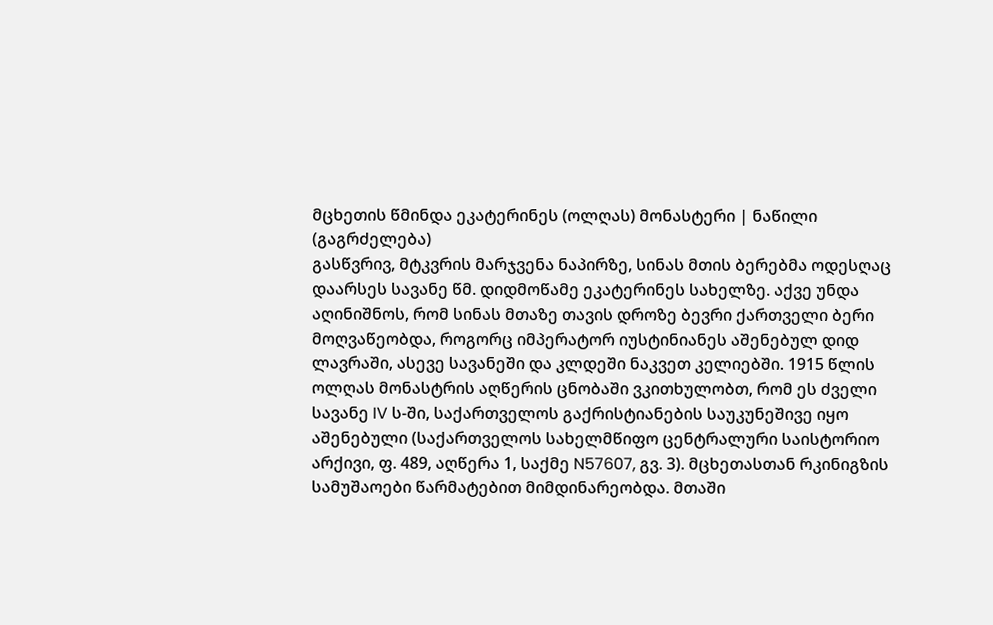მცხეთის წმინდა ეკატერინეს (ოლღას) მონასტერი | ნაწილი (გაგრძელება)
გასწვრივ, მტკვრის მარჯვენა ნაპირზე, სინას მთის ბერებმა ოდესღაც დაარსეს სავანე წმ. დიდმოწამე ეკატერინეს სახელზე. აქვე უნდა აღინიშნოს, რომ სინას მთაზე თავის დროზე ბევრი ქართველი ბერი მოღვაწეობდა, როგორც იმპერატორ იუსტინიანეს აშენებულ დიდ ლავრაში, ასევე სავანეში და კლდეში ნაკვეთ კელიებში. 1915 წლის ოლღას მონასტრის აღწერის ცნობაში ვკითხულობთ, რომ ეს ძველი სავანე IV ს-ში, საქართველოს გაქრისტიანების საუკუნეშივე იყო აშენებული (საქართველოს სახელმწიფო ცენტრალური საისტორიო არქივი, ფ. 489, აღწერა 1, საქმე N57607, გვ. 3). მცხეთასთან რკინიგზის სამუშაოები წარმატებით მიმდინარეობდა. მთაში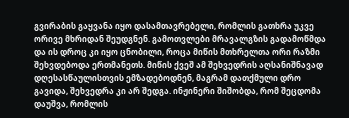გვირაბის გაყვანა იყო დასამთავრებელი, რომლის გათხრა უკვე ორივე მხრიდან შეუდგნენ. გამოთვლები მრავალგზის გადამოწმდა და ის დროც კი იყო ცნობილი, როცა მიწის მთხრელთა ორი რაზმი შეხვდებოდა ერთმანეთს. მიწის ქვეშ ამ შეხვედრის აღსანიშნავად დღესასწაულისთვის ემზადებოდნენ, მაგრამ დათქმული დრო გავიდა, შეხვედრა კი არ შედგა. ინჟინერი შიშობდა, რომ შეცდომა დაუშვა, რომლის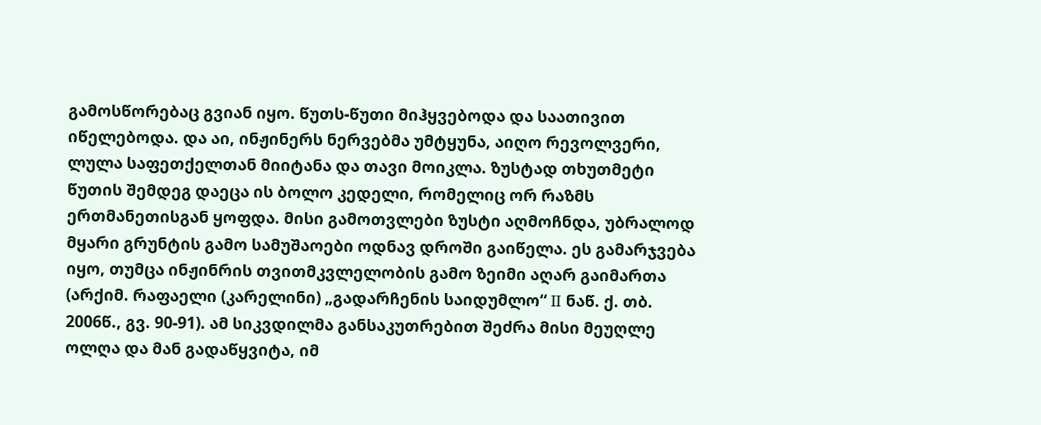გამოსწორებაც გვიან იყო. წუთს-წუთი მიჰყვებოდა და საათივით იწელებოდა. და აი, ინჟინერს ნერვებმა უმტყუნა, აიღო რევოლვერი, ლულა საფეთქელთან მიიტანა და თავი მოიკლა. ზუსტად თხუთმეტი წუთის შემდეგ დაეცა ის ბოლო კედელი, რომელიც ორ რაზმს ერთმანეთისგან ყოფდა. მისი გამოთვლები ზუსტი აღმოჩნდა, უბრალოდ მყარი გრუნტის გამო სამუშაოები ოდნავ დროში გაიწელა. ეს გამარჯვება იყო, თუმცა ინჟინრის თვითმკვლელობის გამო ზეიმი აღარ გაიმართა (არქიმ. რაფაელი (კარელინი) „გადარჩენის საიდუმლო“ II ნაწ. ქ. თბ. 2006წ., გვ. 90-91). ამ სიკვდილმა განსაკუთრებით შეძრა მისი მეუღლე ოლღა და მან გადაწყვიტა, იმ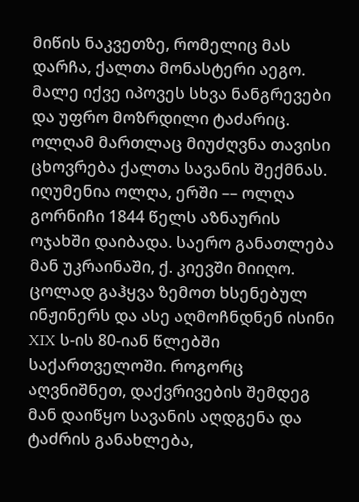მიწის ნაკვეთზე, რომელიც მას დარჩა, ქალთა მონასტერი აეგო. მალე იქვე იპოვეს სხვა ნანგრევები და უფრო მოზრდილი ტაძარიც. ოლღამ მართლაც მიუძღვნა თავისი ცხოვრება ქალთა სავანის შექმნას. იღუმენია ოლღა, ერში –– ოლღა გორნიჩი 1844 წელს აზნაურის ოჯახში დაიბადა. საერო განათლება მან უკრაინაში, ქ. კიევში მიიღო. ცოლად გაჰყვა ზემოთ ხსენებულ ინჟინერს და ასე აღმოჩნდნენ ისინი XIX ს-ის 80-იან წლებში საქართველოში. როგორც აღვნიშნეთ, დაქვრივების შემდეგ მან დაიწყო სავანის აღდგენა და ტაძრის განახლება,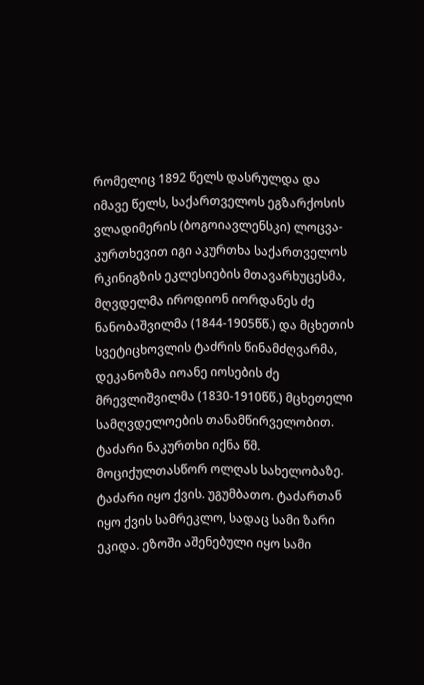რომელიც 1892 წელს დასრულდა და იმავე წელს, საქართველოს ეგზარქოსის ვლადიმერის (ბოგოიავლენსკი) ლოცვა-კურთხევით იგი აკურთხა საქართველოს რკინიგზის ეკლესიების მთავარხუცესმა, მღვდელმა იროდიონ იორდანეს ძე ნანობაშვილმა (1844-1905წწ.) და მცხეთის სვეტიცხოვლის ტაძრის წინამძღვარმა, დეკანოზმა იოანე იოსების ძე მრევლიშვილმა (1830-1910წწ.) მცხეთელი სამღვდელოების თანამწირველობით. ტაძარი ნაკურთხი იქნა წმ. მოციქულთასწორ ოლღას სახელობაზე. ტაძარი იყო ქვის. უგუმბათო. ტაძართან იყო ქვის სამრეკლო, სადაც სამი ზარი ეკიდა. ეზოში აშენებული იყო სამი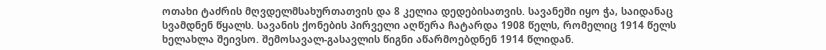ოთახი ტაძრის მღვდელმსახურთათვის და 8 კელია დედებისათვის. სავანეში იყო ჭა, საიდანაც სვამდნენ წყალს. სავანის ქონების პირველი აღწერა ჩატარდა 1908 წელს, რომელიც 1914 წელს ხელახლა შეივსო. შემოსავალ-გასავლის წიგნი აწარმოებდნენ 1914 წლიდან.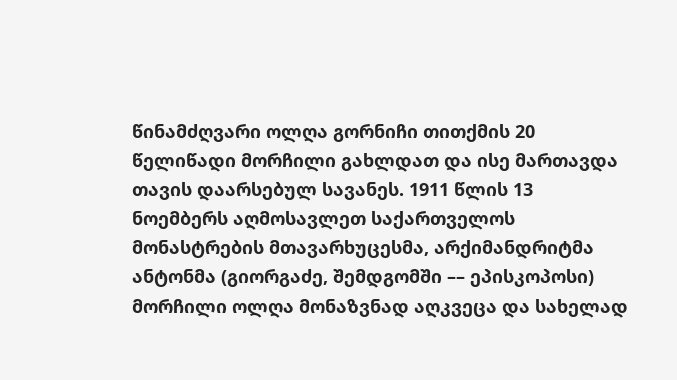წინამძღვარი ოლღა გორნიჩი თითქმის 20 წელიწადი მორჩილი გახლდათ და ისე მართავდა თავის დაარსებულ სავანეს. 1911 წლის 13 ნოემბერს აღმოსავლეთ საქართველოს მონასტრების მთავარხუცესმა, არქიმანდრიტმა ანტონმა (გიორგაძე, შემდგომში –– ეპისკოპოსი) მორჩილი ოლღა მონაზვნად აღკვეცა და სახელად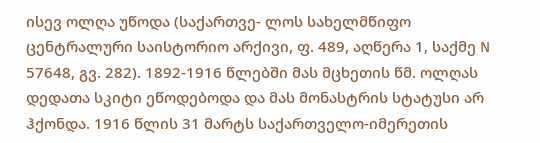ისევ ოლღა უწოდა (საქართვე- ლოს სახელმწიფო ცენტრალური საისტორიო არქივი, ფ. 489, აღწერა 1, საქმე N 57648, გვ. 282). 1892-1916 წლებში მას მცხეთის წმ. ოლღას დედათა სკიტი ეწოდებოდა და მას მონასტრის სტატუსი არ ჰქონდა. 1916 წლის 31 მარტს საქართველო-იმერეთის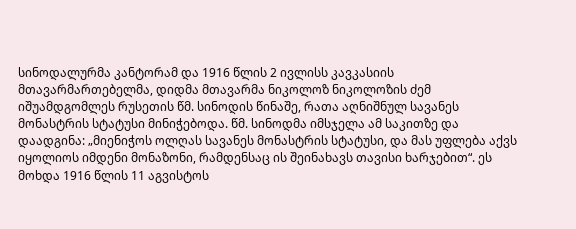სინოდალურმა კანტორამ და 1916 წლის 2 ივლისს კავკასიის მთავარმართებელმა, დიდმა მთავარმა ნიკოლოზ ნიკოლოზის ძემ იშუამდგომლეს რუსეთის წმ. სინოდის წინაშე, რათა აღნიშნულ სავანეს მონასტრის სტატუსი მინიჭებოდა. წმ. სინოდმა იმსჯელა ამ საკითზე და დაადგინა: „მიენიჭოს ოლღას სავანეს მონასტრის სტატუსი, და მას უფლება აქვს იყოლიოს იმდენი მონაზონი, რამდენსაც ის შეინახავს თავისი ხარჯებით“. ეს მოხდა 1916 წლის 11 აგვისტოს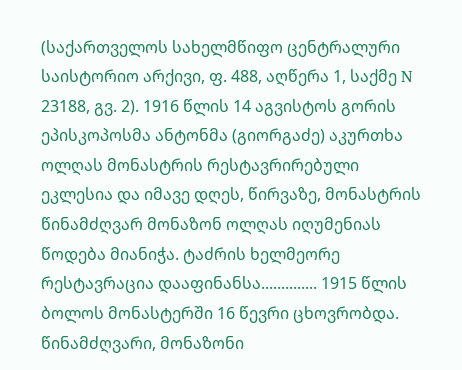(საქართველოს სახელმწიფო ცენტრალური საისტორიო არქივი, ფ. 488, აღწერა 1, საქმე N 23188, გვ. 2). 1916 წლის 14 აგვისტოს გორის ეპისკოპოსმა ანტონმა (გიორგაძე) აკურთხა ოლღას მონასტრის რესტავრირებული ეკლესია და იმავე დღეს, წირვაზე, მონასტრის წინამძღვარ მონაზონ ოლღას იღუმენიას წოდება მიანიჭა. ტაძრის ხელმეორე რესტავრაცია დააფინანსა.............. 1915 წლის ბოლოს მონასტერში 16 წევრი ცხოვრობდა. წინამძღვარი, მონაზონი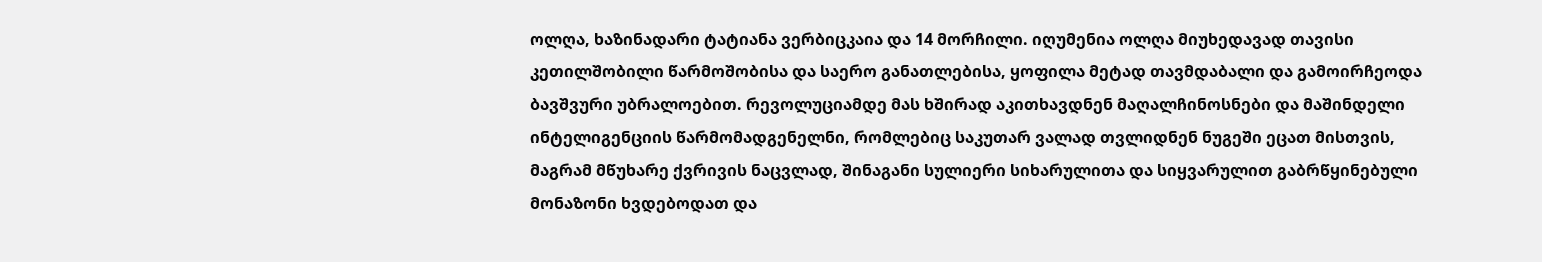ოლღა, ხაზინადარი ტატიანა ვერბიცკაია და 14 მორჩილი. იღუმენია ოლღა მიუხედავად თავისი კეთილშობილი წარმოშობისა და საერო განათლებისა, ყოფილა მეტად თავმდაბალი და გამოირჩეოდა ბავშვური უბრალოებით. რევოლუციამდე მას ხშირად აკითხავდნენ მაღალჩინოსნები და მაშინდელი ინტელიგენციის წარმომადგენელნი, რომლებიც საკუთარ ვალად თვლიდნენ ნუგეში ეცათ მისთვის, მაგრამ მწუხარე ქვრივის ნაცვლად, შინაგანი სულიერი სიხარულითა და სიყვარულით გაბრწყინებული მონაზონი ხვდებოდათ და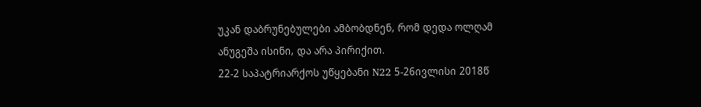უკან დაბრუნებულები ამბობდნენ, რომ დედა ოლღამ ანუგეშა ისინი, და არა პირიქით.
22-2 საპატრიარქოს უწყებანი N22 5-26ივლისი 2018წ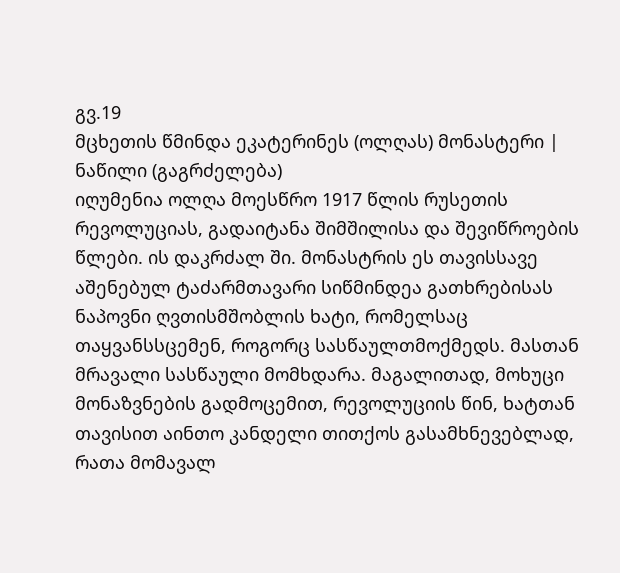გვ.19
მცხეთის წმინდა ეკატერინეს (ოლღას) მონასტერი | ნაწილი (გაგრძელება)
იღუმენია ოლღა მოესწრო 1917 წლის რუსეთის რევოლუციას, გადაიტანა შიმშილისა და შევიწროების წლები. ის დაკრძალ ში. მონასტრის ეს თავისსავე აშენებულ ტაძარმთავარი სიწმინდეა გათხრებისას ნაპოვნი ღვთისმშობლის ხატი, რომელსაც თაყვანსსცემენ, როგორც სასწაულთმოქმედს. მასთან მრავალი სასწაული მომხდარა. მაგალითად, მოხუცი მონაზვნების გადმოცემით, რევოლუციის წინ, ხატთან თავისით აინთო კანდელი თითქოს გასამხნევებლად, რათა მომავალ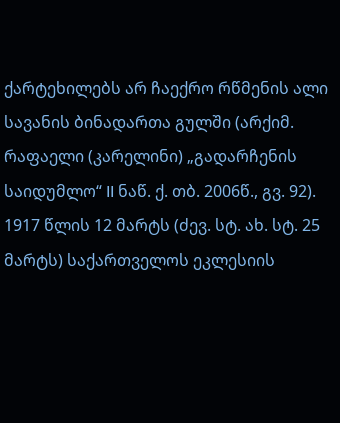ქარტეხილებს არ ჩაექრო რწმენის ალი სავანის ბინადართა გულში (არქიმ. რაფაელი (კარელინი) „გადარჩენის საიდუმლო“ II ნაწ. ქ. თბ. 2006წ., გვ. 92). 1917 წლის 12 მარტს (ძევ. სტ. ახ. სტ. 25 მარტს) საქართველოს ეკლესიის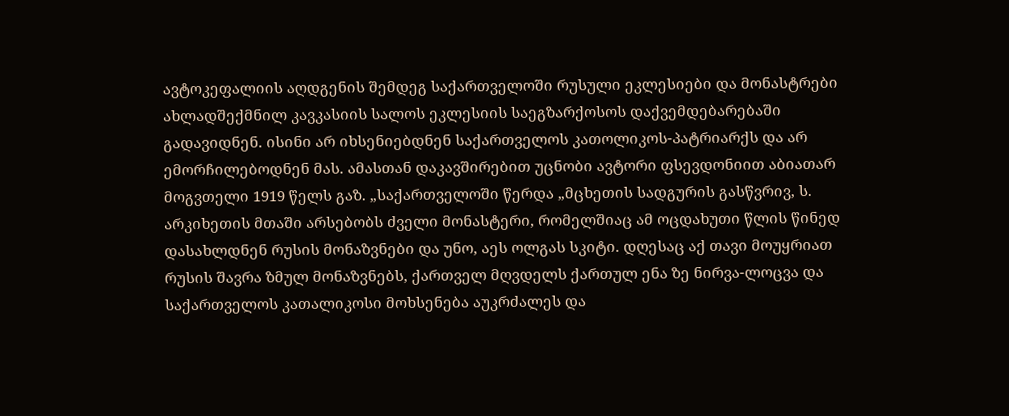ავტოკეფალიის აღდგენის შემდეგ საქართველოში რუსული ეკლესიები და მონასტრები ახლადშექმნილ კავკასიის სალოს ეკლესიის საეგზარქოსოს დაქვემდებარებაში გადავიდნენ. ისინი არ იხსენიებდნენ საქართველოს კათოლიკოს-პატრიარქს და არ ემორჩილებოდნენ მას. ამასთან დაკავშირებით უცნობი ავტორი ფსევდონიით აბიათარ მოგვთელი 1919 წელს გაზ. „საქართველოში წერდა „მცხეთის სადგურის გასწვრივ, ს. არკიხეთის მთაში არსებობს ძველი მონასტერი, რომელშიაც ამ ოცდახუთი წლის წინედ დასახლდნენ რუსის მონაზვნები და უნო, აეს ოლგას სკიტი. დღესაც აქ თავი მოუყრიათ რუსის შავრა ზმულ მონაზვნებს, ქართველ მღვდელს ქართულ ენა ზე ნირვა-ლოცვა და საქართველოს კათალიკოსი მოხსენება აუკრძალეს და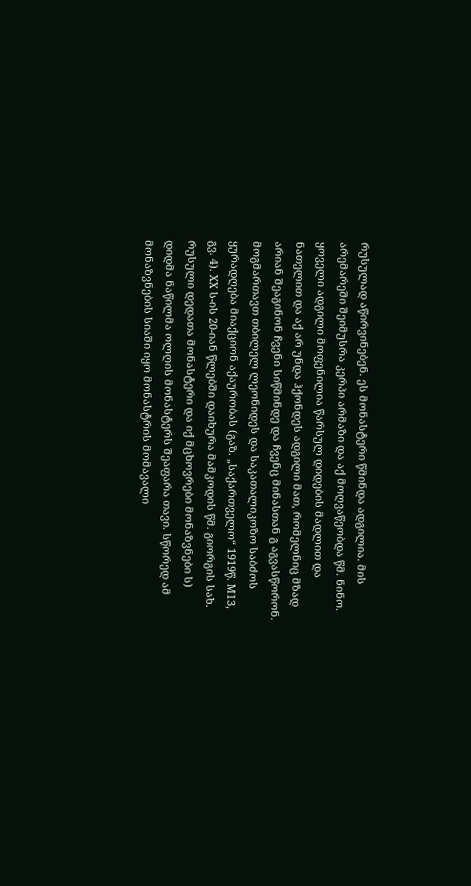რუსულად აწირვინებენ. ეს მონასტერი წმინდა ადგილია. მის არემარეში შეიმუსრა კერპი არმაზი და აქ მოღვაწეობდა წმ. ნინო. ყოველი ადგილი მოფენილია წარსულ დიდების მადლით და ნათელით და აქ არ უნდა ჰქონდეს ადგილი მათ, რომელნიც მზად არიან შეაგინონ ჩვენი სიწმინდე და ჩვენც მინასთან გ აგვასწორონ. მოგმართავთ თბილელ ლეონიდეს და საკათალიკოზო საბძოს ყურადღება მიაქციონ აქაურობას (გაზ. „საქართველო“ 1919წ. M13, გვ. 4). XX ს-ის 20-იან წლებში დაიხურა მამკოდის წმ. გიორგის სახ. რუსული დედათა მონასტერი და იქ მცხოვრები მონაზვნები ს) დიდმა ნაწილმა ოლღის მონასტერს შეაფარა თავი. სწორედ ამ მონაზვნების სიაში იყო მონასტრის მომავალი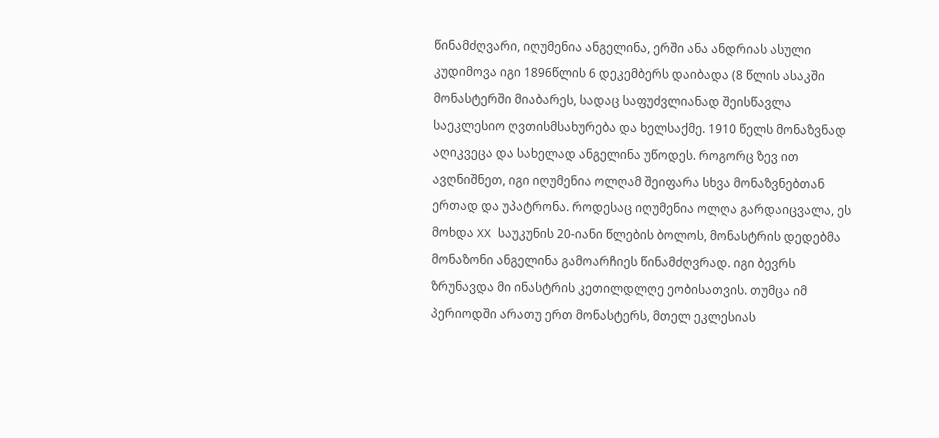წინამძღვარი, იღუმენია ანგელინა, ერში ანა ანდრიას ასული კუდიმოვა იგი 1896წლის 6 დეკემბერს დაიბადა (8 წლის ასაკში მონასტერში მიაბარეს, სადაც საფუძვლიანად შეისწავლა საეკლესიო ღვთისმსახურება და ხელსაქმე. 1910 წელს მონაზვნად აღიკვეცა და სახელად ანგელინა უწოდეს. როგორც ზევ ით ავღნიშნეთ, იგი იღუმენია ოლღამ შეიფარა სხვა მონაზვნებთან ერთად და უპატრონა. როდესაც იღუმენია ოლღა გარდაიცვალა, ეს მოხდა XX საუკუნის 20-იანი წლების ბოლოს, მონასტრის დედებმა მონაზონი ანგელინა გამოარჩიეს წინამძღვრად. იგი ბევრს ზრუნავდა მი ინასტრის კეთილდლღე ეობისათვის. თუმცა იმ პერიოდში არათუ ერთ მონასტერს, მთელ ეკლესიას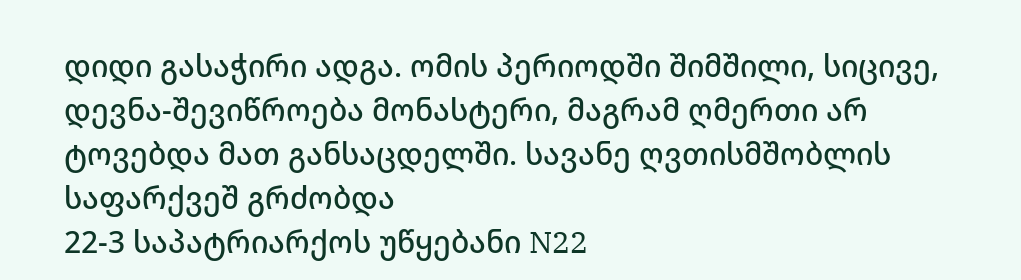დიდი გასაჭირი ადგა. ომის პერიოდში შიმშილი, სიცივე, დევნა-შევიწროება მონასტერი, მაგრამ ღმერთი არ ტოვებდა მათ განსაცდელში. სავანე ღვთისმშობლის საფარქვეშ გრძობდა
22-3 საპატრიარქოს უწყებანი N22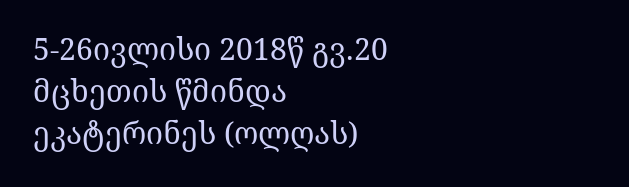5-26ივლისი 2018წ გვ.20
მცხეთის წმინდა ეკატერინეს (ოლღას)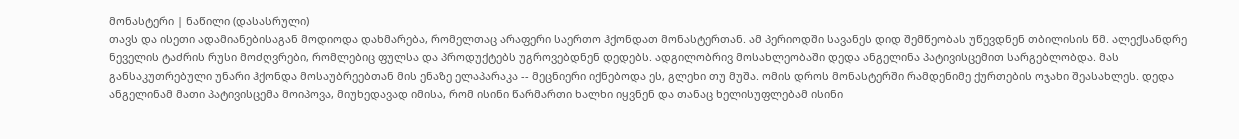მონასტერი | ნაწილი (დასასრული)
თავს და ისეთი ადამიანებისაგან მოდიოდა დახმარება, რომელთაც არაფერი საერთო ჰქონდათ მონასტერთან. ამ პერიოდში სავანეს დიდ შემწეობას უწევდნენ თბილისის წმ. ალექსანდრე ნეველის ტაძრის რუსი მოძღვრები, რომლებიც ფულსა და პროდუქტებს უგროვებდნენ დედებს. ადგილობრივ მოსახლეობაში დედა ანგელინა პატივისცემით სარგებლობდა. მას განსაკუთრებული უნარი ჰქონდა მოსაუბრეებთან მის ენაზე ელაპარაკა -- მეცნიერი იქნებოდა ეს, გლეხი თუ მუშა. ომის დროს მონასტერში რამდენიმე ქურთების ოჯახი შეასახლეს. დედა ანგელინამ მათი პატივისცემა მოიპოვა, მიუხედავად იმისა, რომ ისინი წარმართი ხალხი იყვნენ და თანაც ხელისუფლებამ ისინი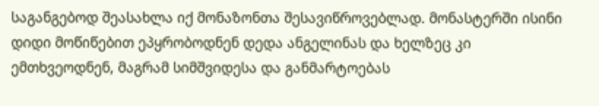საგანგებოდ შეასახლა იქ მონაზონთა შესავიწროვებლად. მონასტერში ისინი დიდი მოწიწებით ეპყრობოდნენ დედა ანგელინას და ხელზეც კი ემთხვეოდნენ, მაგრამ სიმშვიდესა და განმარტოებას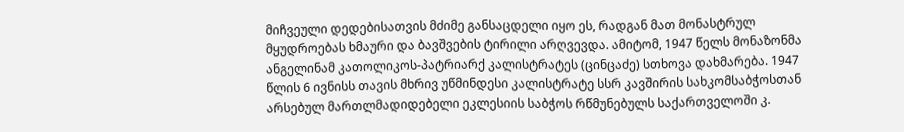მიჩვეული დედებისათვის მძიმე განსაცდელი იყო ეს, რადგან მათ მონასტრულ მყუდროებას ხმაური და ბავშვების ტირილი არღვევდა. ამიტომ, 1947 წელს მონაზონმა ანგელინამ კათოლიკოს-პატრიარქ კალისტრატეს (ცინცაძე) სთხოვა დახმარება. 1947 წლის 6 ივნისს თავის მხრივ უწმინდესი კალისტრატე სსრ კავშირის სახკომსაბჭოსთან არსებულ მართლმადიდებელი ეკლესიის საბჭოს რწმუნებულს საქართველოში კ.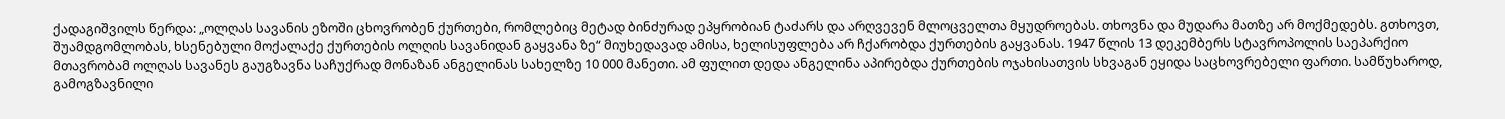ქადაგიშვილს წერდა: „ოლღას სავანის ეზოში ცხოვრობენ ქურთები, რომლებიც მეტად ბინძურად ეპყრობიან ტაძარს და არღვევენ მლოცველთა მყუდროებას. თხოვნა და მუდარა მათზე არ მოქმედებს. გთხოვთ, შუამდგომლობას, ხსენებული მოქალაქე ქურთების ოლღის სავანიდან გაყვანა ზე“ მიუხედავად ამისა, ხელისუფლება არ ჩქარობდა ქურთების გაყვანას. 1947 წლის 13 დეკემბერს სტავროპოლის საეპარქიო მთავრობამ ოლღას სავანეს გაუგზავნა საჩუქრად მონაზან ანგელინას სახელზე 10 000 მანეთი. ამ ფულით დედა ანგელინა აპირებდა ქურთების ოჯახისათვის სხვაგან ეყიდა საცხოვრებელი ფართი. სამწუხაროდ, გამოგზავნილი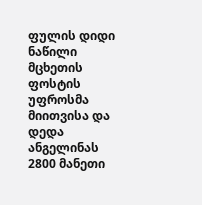ფულის დიდი ნაწილი მცხეთის ფოსტის უფროსმა მიითვისა და დედა ანგელინას 2800 მანეთი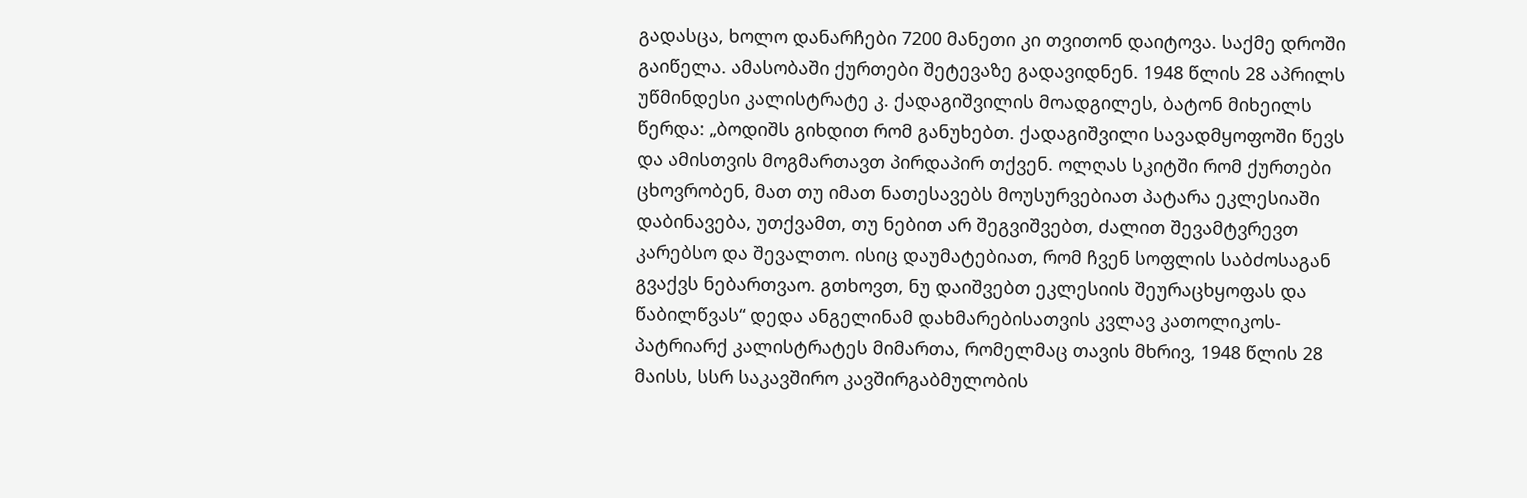გადასცა, ხოლო დანარჩები 7200 მანეთი კი თვითონ დაიტოვა. საქმე დროში გაიწელა. ამასობაში ქურთები შეტევაზე გადავიდნენ. 1948 წლის 28 აპრილს უწმინდესი კალისტრატე კ. ქადაგიშვილის მოადგილეს, ბატონ მიხეილს წერდა: „ბოდიშს გიხდით რომ განუხებთ. ქადაგიშვილი სავადმყოფოში წევს და ამისთვის მოგმართავთ პირდაპირ თქვენ. ოლღას სკიტში რომ ქურთები ცხოვრობენ, მათ თუ იმათ ნათესავებს მოუსურვებიათ პატარა ეკლესიაში დაბინავება, უთქვამთ, თუ ნებით არ შეგვიშვებთ, ძალით შევამტვრევთ კარებსო და შევალთო. ისიც დაუმატებიათ, რომ ჩვენ სოფლის საბძოსაგან გვაქვს ნებართვაო. გთხოვთ, ნუ დაიშვებთ ეკლესიის შეურაცხყოფას და წაბილწვას“ დედა ანგელინამ დახმარებისათვის კვლავ კათოლიკოს-პატრიარქ კალისტრატეს მიმართა, რომელმაც თავის მხრივ, 1948 წლის 28 მაისს, სსრ საკავშირო კავშირგაბმულობის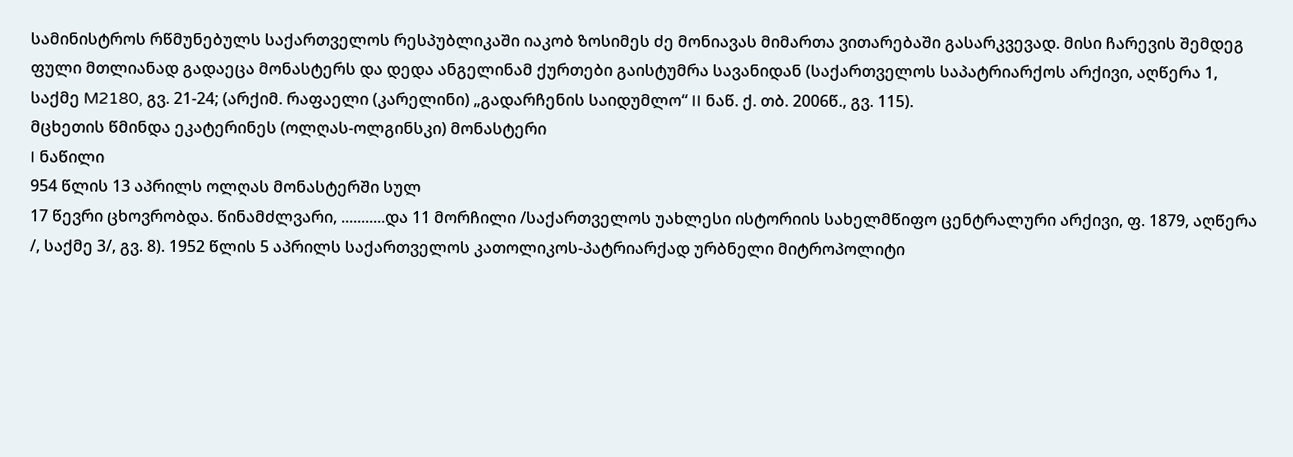სამინისტროს რწმუნებულს საქართველოს რესპუბლიკაში იაკობ ზოსიმეს ძე მონიავას მიმართა ვითარებაში გასარკვევად. მისი ჩარევის შემდეგ ფული მთლიანად გადაეცა მონასტერს და დედა ანგელინამ ქურთები გაისტუმრა სავანიდან (საქართველოს საპატრიარქოს არქივი, აღწერა 1, საქმე M2180, გვ. 21-24; (არქიმ. რაფაელი (კარელინი) „გადარჩენის საიდუმლო“ II ნაწ. ქ. თბ. 2006წ., გვ. 115).
მცხეთის წმინდა ეკატერინეს (ოლღას-ოლგინსკი) მონასტერი
I ნაწილი
954 წლის 13 აპრილს ოლღას მონასტერში სულ
17 წევრი ცხოვრობდა. წინამძლვარი, ...........და 11 მორჩილი /საქართველოს უახლესი ისტორიის სახელმწიფო ცენტრალური არქივი, ფ. 1879, აღწერა
/, საქმე 3/, გვ. 8). 1952 წლის 5 აპრილს საქართველოს კათოლიკოს-პატრიარქად ურბნელი მიტროპოლიტი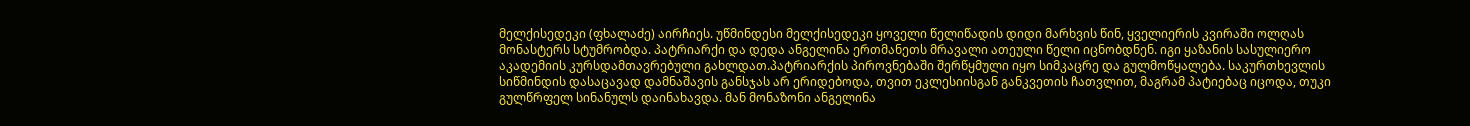მელქისედეკი (ფხალაძე) აირჩიეს. უწმინდესი მელქისედეკი ყოველი წელიწადის დიდი მარხვის წინ, ყველიერის კვირაში ოლღას მონასტერს სტუმრობდა. პატრიარქი და დედა ანგელინა ერთმანეთს მრავალი ათეული წელი იცნობდნენ. იგი ყაზანის სასულიერო აკადემიის კურსდამთავრებული გახლდათ.პატრიარქის პიროვნებაში შერწყმული იყო სიმკაცრე და გულმოწყალება. საკურთხევლის სიწმინდის დასაცავად დამნაშავის განსჯას არ ერიდებოდა, თვით ეკლესიისგან განკვეთის ჩათვლით, მაგრამ პატიებაც იცოდა, თუკი გულწრფელ სინანულს დაინახავდა. მან მონაზონი ანგელინა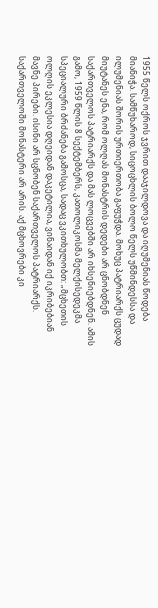1955 წელს ოქროს ჯვრით დააჯილდოვა და იღუმენიას წოდება მიანიჭა. სამწუხაროდ, სიცოცხლის ბოლო წელს უწმინდესსა და ილუმენიას შორის ურთიერთობა გაფუჭდა. მოხუც პატრიარქს ცუდად მიუტანეს ენა, რომ ოლღას მონასტრის დედები არ ცნობდნენ საქართველოს პატრიარქს და მას ლოცვებში არ იხსენიებდნენ. ამის გამო, 1959 წლის 8 სექტემბერს, კათოლიკოსმა მელქისედეკმა სპეციალური ბრძანება გამოსცა, სადაც ვკითხულობთ: „მცხეთის ოლღის ეკლესია დღეიდან დაკეტილია, ვინაიდან იქ იკრიბებიან მავნე პირები. ისინი არ სცნობენ საქართველოს პატრიარქს. საქართველოში მონასტერი არ არის. აქ მცხოვრები კი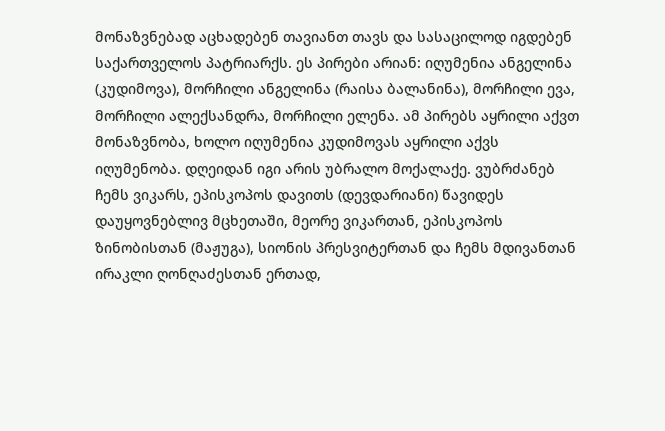მონაზვნებად აცხადებენ თავიანთ თავს და სასაცილოდ იგდებენ საქართველოს პატრიარქს. ეს პირები არიან: იღუმენია ანგელინა (კუდიმოვა), მორჩილი ანგელინა (რაისა ბალანინა), მორჩილი ევა, მორჩილი ალექსანდრა, მორჩილი ელენა. ამ პირებს აყრილი აქვთ მონაზვნობა, ხოლო იღუმენია კუდიმოვას აყრილი აქვს იღუმენობა. დღეიდან იგი არის უბრალო მოქალაქე. ვუბრძანებ ჩემს ვიკარს, ეპისკოპოს დავითს (დევდარიანი) წავიდეს დაუყოვნებლივ მცხეთაში, მეორე ვიკართან, ეპისკოპოს ზინობისთან (მაჟუგა), სიონის პრესვიტერთან და ჩემს მდივანთან ირაკლი ღონღაძესთან ერთად,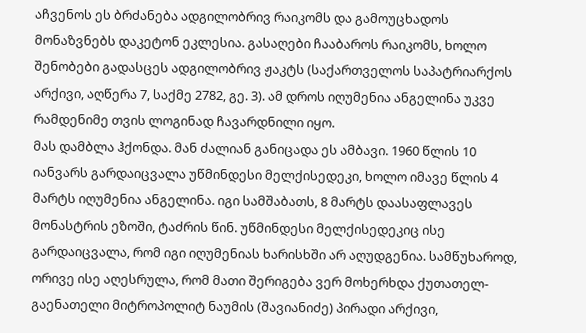აჩვენოს ეს ბრძანება ადგილობრივ რაიკომს და გამოუცხადოს მონაზვნებს დაკეტონ ეკლესია. გასაღები ჩააბაროს რაიკომს, ხოლო შენობები გადასცეს ადგილობრივ ჟაკტს (საქართველოს საპატრიარქოს არქივი, აღწერა 7, საქმე 2782, გე. 3). ამ დროს იღუმენია ანგელინა უკვე რამდენიმე თვის ლოგინად ჩავარდნილი იყო.
მას დამბლა ჰქონდა. მან ძალიან განიცადა ეს ამბავი. 1960 წლის 10 იანვარს გარდაიცვალა უწმინდესი მელქისედეკი, ხოლო იმავე წლის 4 მარტს იღუმენია ანგელინა. იგი სამშაბათს, 8 მარტს დაასაფლავეს მონასტრის ეზოში, ტაძრის წინ. უწმინდესი მელქისედეკიც ისე გარდაიცვალა, რომ იგი იღუმენიას ხარისხში არ აღუდგენია. სამწუხაროდ, ორივე ისე აღესრულა, რომ მათი შერიგება ვერ მოხერხდა ქუთათელ-გაენათელი მიტროპოლიტ ნაუმის (შავიანიძე) პირადი არქივი,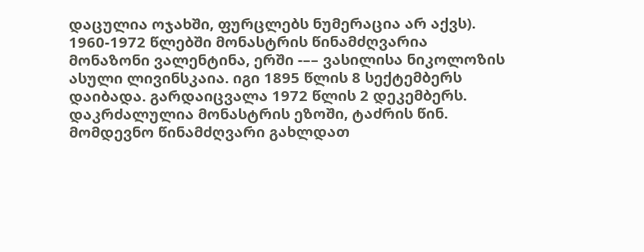დაცულია ოჯახში, ფურცლებს ნუმერაცია არ აქვს).
1960-1972 წლებში მონასტრის წინამძღვარია მონაზონი ვალენტინა, ერში -–– ვასილისა ნიკოლოზის ასული ლივინსკაია. იგი 1895 წლის 8 სექტემბერს დაიბადა. გარდაიცვალა 1972 წლის 2 დეკემბერს.
დაკრძალულია მონასტრის ეზოში, ტაძრის წინ.
მომდევნო წინამძღვარი გახლდათ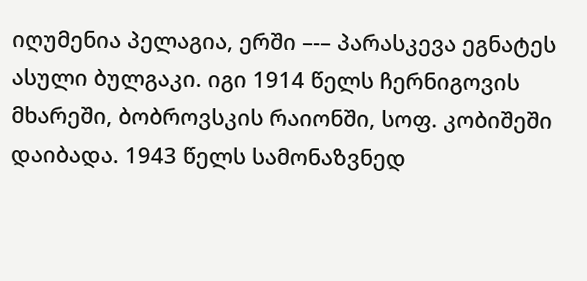იღუმენია პელაგია, ერში –-– პარასკევა ეგნატეს ასული ბულგაკი. იგი 1914 წელს ჩერნიგოვის მხარეში, ბობროვსკის რაიონში, სოფ. კობიშეში დაიბადა. 1943 წელს სამონაზვნედ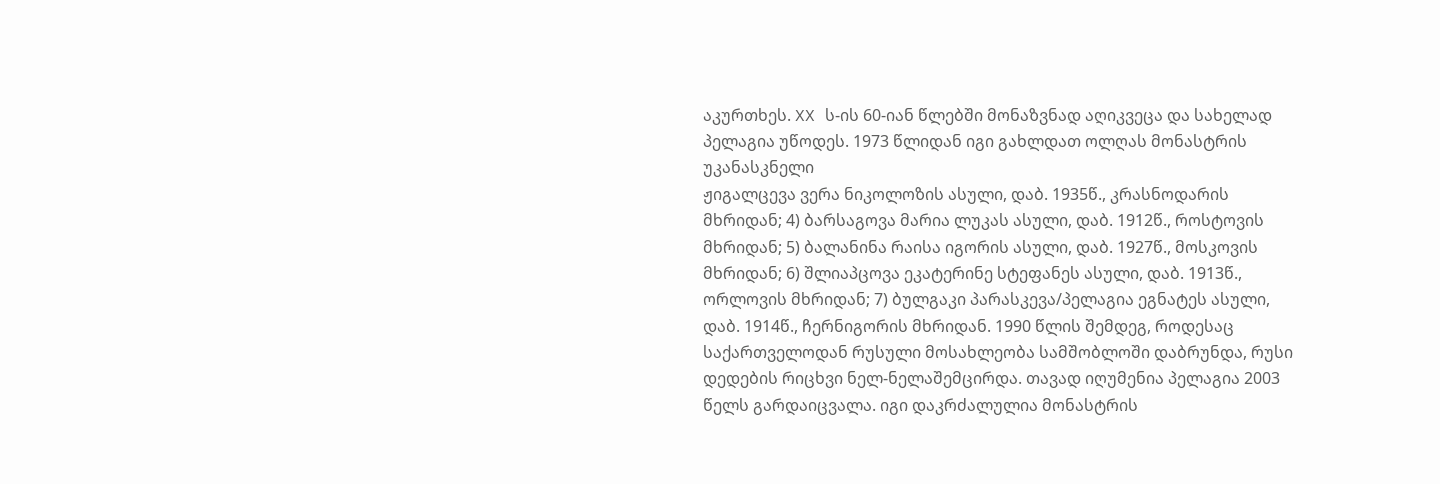აკურთხეს. XX ს-ის 60-იან წლებში მონაზვნად აღიკვეცა და სახელად პელაგია უწოდეს. 1973 წლიდან იგი გახლდათ ოლღას მონასტრის უკანასკნელი
ჟიგალცევა ვერა ნიკოლოზის ასული, დაბ. 1935წ., კრასნოდარის მხრიდან; 4) ბარსაგოვა მარია ლუკას ასული, დაბ. 1912წ., როსტოვის მხრიდან; 5) ბალანინა რაისა იგორის ასული, დაბ. 1927წ., მოსკოვის მხრიდან; 6) შლიაპცოვა ეკატერინე სტეფანეს ასული, დაბ. 1913წ., ორლოვის მხრიდან; 7) ბულგაკი პარასკევა/პელაგია ეგნატეს ასული, დაბ. 1914წ., ჩერნიგორის მხრიდან. 1990 წლის შემდეგ, როდესაც საქართველოდან რუსული მოსახლეობა სამშობლოში დაბრუნდა, რუსი დედების რიცხვი ნელ-ნელაშემცირდა. თავად იღუმენია პელაგია 2003 წელს გარდაიცვალა. იგი დაკრძალულია მონასტრის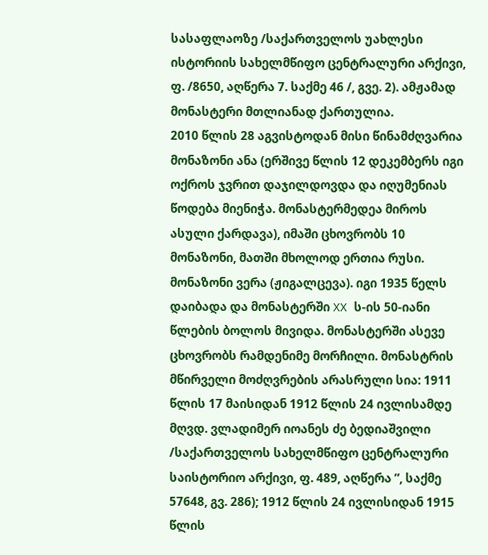სასაფლაოზე /საქართველოს უახლესი ისტორიის სახელმწიფო ცენტრალური არქივი, ფ. /8650, აღწერა 7. საქმე 46 /, გვე. 2). ამჟამად მონასტერი მთლიანად ქართულია.
2010 წლის 28 აგვისტოდან მისი წინამძღვარია მონაზონი ანა (ერშივე წლის 12 დეკემბერს იგი ოქროს ჯვრით დაჯილდოვდა და იღუმენიას წოდება მიენიჭა. მონასტერმედეა მიროს ასული ქარდავა), იმაში ცხოვრობს 10 მონაზონი, მათში მხოლოდ ერთია რუსი. მონაზონი ვერა (ჟიგალცევა). იგი 1935 წელს
დაიბადა და მონასტერში XX ს-ის 50-იანი წლების ბოლოს მივიდა. მონასტერში ასევე ცხოვრობს რამდენიმე მორჩილი. მონასტრის მწირველი მოძღვრების არასრული სია: 1911 წლის 17 მაისიდან 1912 წლის 24 ივლისამდე მღვდ. ვლადიმერ იოანეს ძე ბედიაშვილი /საქართველოს სახელმწიფო ცენტრალური საისტორიო არქივი, ფ. 489, აღწერა ”, საქმე 57648, გვ. 286); 1912 წლის 24 ივლისიდან 1915 წლის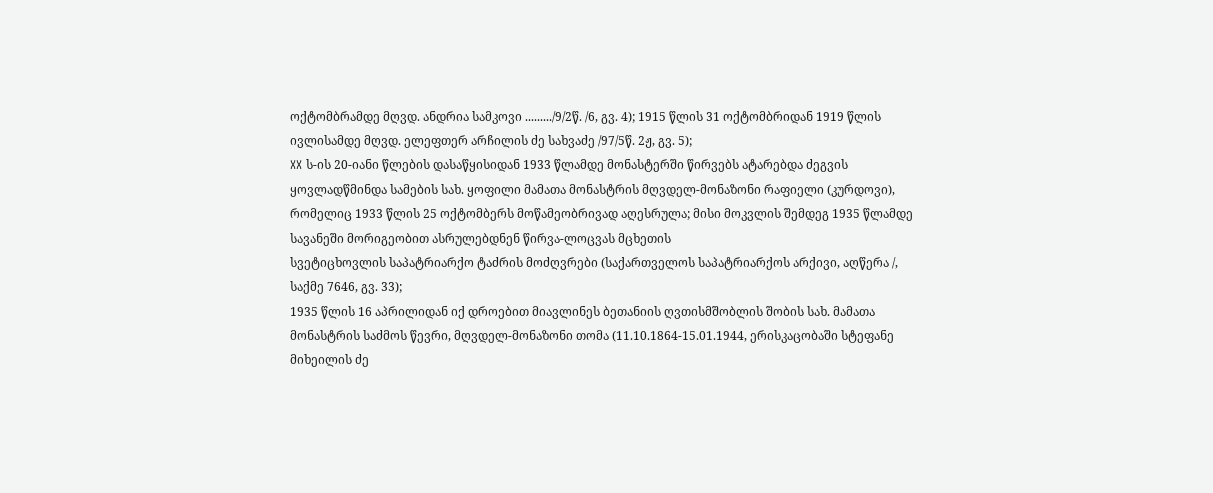ოქტომბრამდე მღვდ. ანდრია სამკოვი ........./9/2წ. /6, გვ. 4); 1915 წლის 31 ოქტომბრიდან 1919 წლის ივლისამდე მღვდ. ელეფთერ არჩილის ძე სახვაძე /97/5წ. 2ჟ, გვ. 5);
XX ს-ის 20-იანი წლების დასაწყისიდან 1933 წლამდე მონასტერში წირვებს ატარებდა ძეგვის ყოვლადწმინდა სამების სახ. ყოფილი მამათა მონასტრის მღვდელ-მონაზონი რაფიელი (კურდოვი), რომელიც 1933 წლის 25 ოქტომბერს მოწამეობრივად აღესრულა; მისი მოკვლის შემდეგ 1935 წლამდე სავანეში მორიგეობით ასრულებდნენ წირვა-ლოცვას მცხეთის
სვეტიცხოვლის საპატრიარქო ტაძრის მოძღვრები (საქართველოს საპატრიარქოს არქივი, აღწერა /, საქმე 7646, გვ. 33);
1935 წლის 16 აპრილიდან იქ დროებით მიავლინეს ბეთანიის ღვთისმშობლის შობის სახ. მამათა მონასტრის საძმოს წევრი, მღვდელ-მონაზონი თომა (11.10.1864-15.01.1944, ერისკაცობაში სტეფანე მიხეილის ძე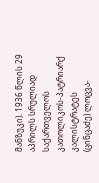მანზუკი). 1936 წლის 29 აპრილს სრულიად საქართველოს კათოლიკოს-პატრიარქ კალისტრატეს (ცინცაძე) ლოცვა-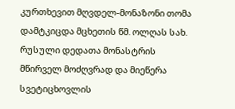კურთხევით მღვდელ-მონაზონი თომა დამტკიცდა მცხეთის წმ. ოლღას სახ. რუსული დედათა მონასტრის მწირველ მოძღვრად და მიეწერა სვეტიცხოვლის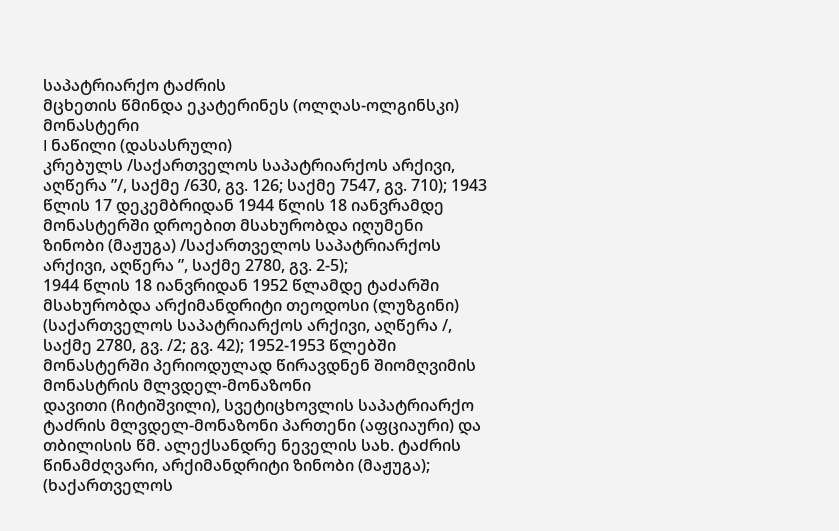საპატრიარქო ტაძრის
მცხეთის წმინდა ეკატერინეს (ოლღას-ოლგინსკი) მონასტერი
I ნაწილი (დასასრული)
კრებულს /საქართველოს საპატრიარქოს არქივი, აღწერა ”/, საქმე /630, გვ. 126; საქმე 7547, გვ. 710); 1943 წლის 17 დეკემბრიდან 1944 წლის 18 იანვრამდე მონასტერში დროებით მსახურობდა იღუმენი ზინობი (მაჟუგა) /საქართველოს საპატრიარქოს არქივი, აღწერა ”, საქმე 2780, გვ. 2-5);
1944 წლის 18 იანვრიდან 1952 წლამდე ტაძარში მსახურობდა არქიმანდრიტი თეოდოსი (ლუზგინი) (საქართველოს საპატრიარქოს არქივი, აღწერა /, საქმე 2780, გვ. /2; გვ. 42); 1952-1953 წლებში მონასტერში პერიოდულად წირავდნენ შიომღვიმის მონასტრის მლვდელ-მონაზონი
დავითი (ჩიტიშვილი), სვეტიცხოვლის საპატრიარქო ტაძრის მლვდელ-მონაზონი პართენი (აფციაური) და თბილისის წმ. ალექსანდრე ნეველის სახ. ტაძრის წინამძღვარი, არქიმანდრიტი ზინობი (მაჟუგა); (ხაქართველოს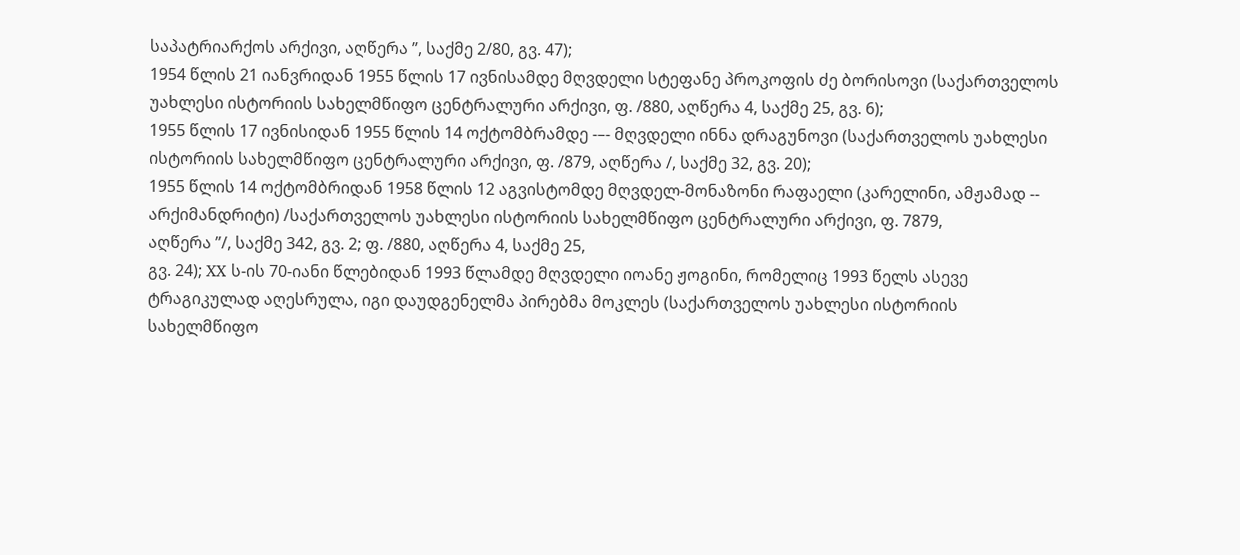საპატრიარქოს არქივი, აღწერა ”, საქმე 2/80, გვ. 47);
1954 წლის 21 იანვრიდან 1955 წლის 17 ივნისამდე მღვდელი სტეფანე პროკოფის ძე ბორისოვი (საქართველოს უახლესი ისტორიის სახელმწიფო ცენტრალური არქივი, ფ. /880, აღწერა 4, საქმე 25, გვ. 6);
1955 წლის 17 ივნისიდან 1955 წლის 14 ოქტომბრამდე -–- მღვდელი ინნა დრაგუნოვი (საქართველოს უახლესი ისტორიის სახელმწიფო ცენტრალური არქივი, ფ. /879, აღწერა /, საქმე 32, გვ. 20);
1955 წლის 14 ოქტომბრიდან 1958 წლის 12 აგვისტომდე მღვდელ-მონაზონი რაფაელი (კარელინი, ამჟამად -- არქიმანდრიტი) /საქართველოს უახლესი ისტორიის სახელმწიფო ცენტრალური არქივი, ფ. 7879,
აღწერა ”/, საქმე 342, გვ. 2; ფ. /880, აღწერა 4, საქმე 25,
გვ. 24); XX ს-ის 70-იანი წლებიდან 1993 წლამდე მღვდელი იოანე ჟოგინი, რომელიც 1993 წელს ასევე ტრაგიკულად აღესრულა, იგი დაუდგენელმა პირებმა მოკლეს (საქართველოს უახლესი ისტორიის სახელმწიფო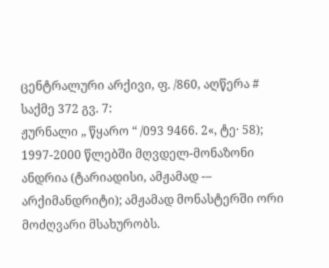ცენტრალური არქივი, ფ. /860, აღწერა # საქმე 372 გვ. 7:
ჟურნალი „ წყარო “ /093 9466. 2«, ტე· 58);
1997-2000 წლებში მღვდელ-მონაზონი ანდრია (ტარიადისი, ამჟამად -– არქიმანდრიტი); ამჟამად მონასტერში ორი მოძღვარი მსახურობს.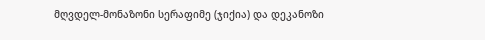მღვდელ-მონაზონი სერაფიმე (ჯიქია) და დეკანოზი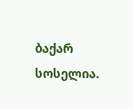ბაქარ სოსელია.